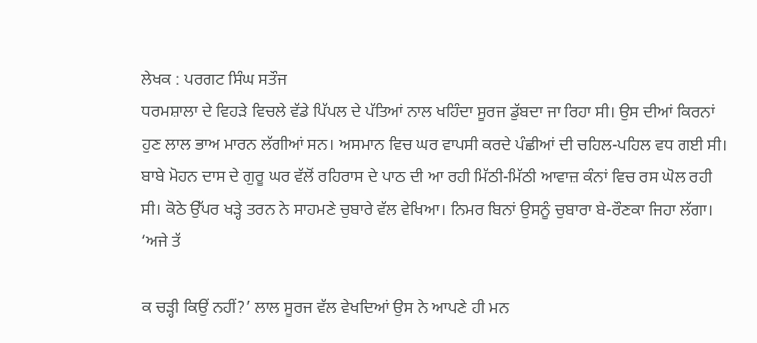ਲੇਖਕ : ਪਰਗਟ ਸਿੰਘ ਸਤੌਜ
ਧਰਮਸ਼ਾਲਾ ਦੇ ਵਿਹੜੇ ਵਿਚਲੇ ਵੱਡੇ ਪਿੱਪਲ ਦੇ ਪੱਤਿਆਂ ਨਾਲ ਖਹਿੰਦਾ ਸੂਰਜ ਡੁੱਬਦਾ ਜਾ ਰਿਹਾ ਸੀ। ਉਸ ਦੀਆਂ ਕਿਰਨਾਂ ਹੁਣ ਲਾਲ ਭਾਅ ਮਾਰਨ ਲੱਗੀਆਂ ਸਨ। ਅਸਮਾਨ ਵਿਚ ਘਰ ਵਾਪਸੀ ਕਰਦੇ ਪੰਛੀਆਂ ਦੀ ਚਹਿਲ-ਪਹਿਲ ਵਧ ਗਈ ਸੀ। ਬਾਬੇ ਮੋਹਨ ਦਾਸ ਦੇ ਗੁਰੂ ਘਰ ਵੱਲੋਂ ਰਹਿਰਾਸ ਦੇ ਪਾਠ ਦੀ ਆ ਰਹੀ ਮਿੱਠੀ-ਮਿੱਠੀ ਆਵਾਜ਼ ਕੰਨਾਂ ਵਿਚ ਰਸ ਘੋਲ ਰਹੀ ਸੀ। ਕੋਠੇ ਉੱਪਰ ਖੜ੍ਹੇ ਤਰਨ ਨੇ ਸਾਹਮਣੇ ਚੁਬਾਰੇ ਵੱਲ ਵੇਖਿਆ। ਨਿਮਰ ਬਿਨਾਂ ਉਸਨੂੰ ਚੁਬਾਰਾ ਬੇ-ਰੌਣਕਾ ਜਿਹਾ ਲੱਗਾ।
‘ਅਜੇ ਤੱ

ਕ ਚੜ੍ਹੀ ਕਿਉਂ ਨਹੀਂ?’ ਲਾਲ ਸੂਰਜ ਵੱਲ ਵੇਖਦਿਆਂ ਉਸ ਨੇ ਆਪਣੇ ਹੀ ਮਨ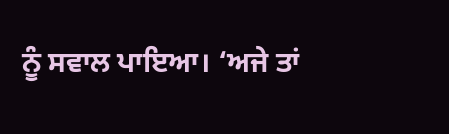ਨੂੰ ਸਵਾਲ ਪਾਇਆ। ‘ਅਜੇ ਤਾਂ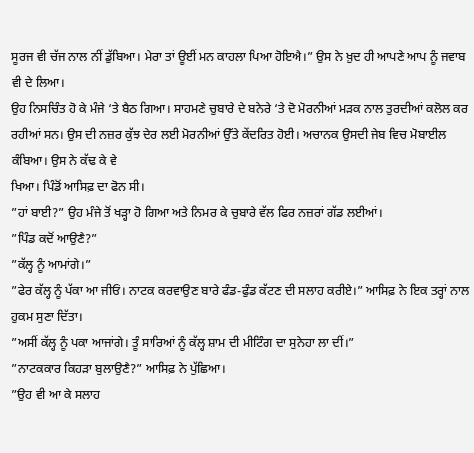ਸੂਰਜ ਵੀ ਚੱਜ ਨਾਲ ਨੀਂ ਡੁੱਬਿਆ। ਮੇਰਾ ਤਾਂ ਊਈਂ ਮਨ ਕਾਹਲਾ ਪਿਆ ਹੋਇਐ।” ਉਸ ਨੇ ਖ਼ੁਦ ਹੀ ਆਪਣੇ ਆਪ ਨੂੰ ਜਵਾਬ ਵੀ ਦੇ ਲਿਆ।
ਉਹ ਨਿਸਚਿੰਤ ਹੋ ਕੇ ਮੰਜੇ ‘ਤੇ ਬੈਠ ਗਿਆ। ਸਾਹਮਣੇ ਚੁਬਾਰੇ ਦੇ ਬਨੇਰੇ ‘ਤੇ ਦੋ ਮੋਰਨੀਆਂ ਮੜਕ ਨਾਲ ਤੁਰਦੀਆਂ ਕਲੋਲ ਕਰ ਰਹੀਆਂ ਸਨ। ਉਸ ਦੀ ਨਜ਼ਰ ਕੁੱਝ ਦੇਰ ਲਈ ਮੋਰਨੀਆਂ ਉੱਤੇ ਕੇਂਦਰਿਤ ਹੋਈ। ਅਚਾਨਕ ਉਸਦੀ ਜੇਬ ਵਿਚ ਮੋਬਾਈਲ ਕੰਬਿਆ। ਉਸ ਨੇ ਕੱਢ ਕੇ ਵੇ
ਖਿਆ। ਪਿੰਡੋਂ ਆਸਿਫ਼ ਦਾ ਫੋਨ ਸੀ।
”ਹਾਂ ਬਾਈ?” ਉਹ ਮੰਜੇ ਤੋਂ ਖੜ੍ਹਾ ਹੋ ਗਿਆ ਅਤੇ ਨਿਮਰ ਕੇ ਚੁਬਾਰੇ ਵੱਲ ਫਿਰ ਨਜ਼ਰਾਂ ਗੱਡ ਲਈਆਂ।
”ਪਿੰਡ ਕਦੋਂ ਆਉਣੈ?”
”ਕੱਲ੍ਹ ਨੂੰ ਆਮਾਂਗੇ।”
”ਫੇਰ ਕੱਲ੍ਹ ਨੂੰ ਪੱਕਾ ਆ ਜੀਓਂ। ਨਾਟਕ ਕਰਵਾਉਣ ਬਾਰੇ ਫੰਡ-ਫੁੰਡ ਕੱਟਣ ਦੀ ਸਲਾਹ ਕਰੀਏ।” ਆਸਿਫ਼ ਨੇ ਇਕ ਤਰ੍ਹਾਂ ਨਾਲ ਹੁਕਮ ਸੁਣਾ ਦਿੱਤਾ।
”ਅਸੀਂ ਕੱਲ੍ਹ ਨੂੰ ਪਕਾ ਆਜਾਂਗੇ। ਤੂੰ ਸਾਰਿਆਂ ਨੂੰ ਕੱਲ੍ਹ ਸ਼ਾਮ ਦੀ ਮੀਟਿੰਗ ਦਾ ਸੁਨੇਹਾ ਲਾ ਦੀਂ।”
”ਨਾਟਕਕਾਰ ਕਿਹੜਾ ਬੁਲਾਉਣੈ?” ਆਸਿਫ਼ ਨੇ ਪੁੱਛਿਆ।
”ਉਹ ਵੀ ਆ ਕੇ ਸਲਾਹ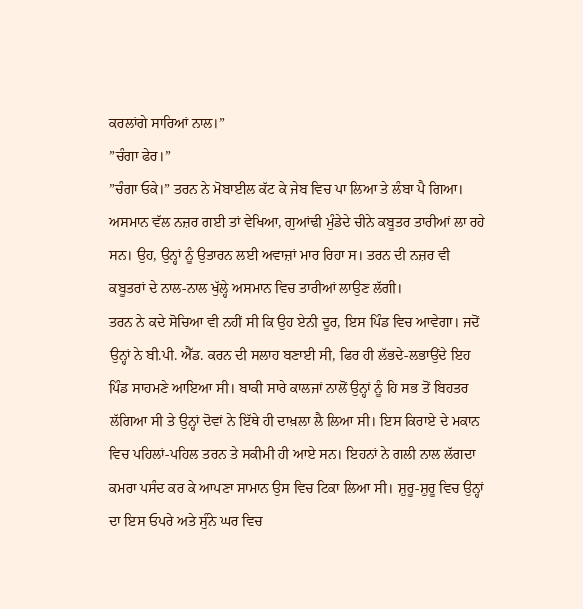ਕਰਲਾਂਗੇ ਸਾਰਿਆਂ ਨਾਲ।”
”ਚੰਗਾ ਫੇਰ।”
”ਚੰਗਾ ਓਕੇ।” ਤਰਨ ਨੇ ਮੋਬਾਈਲ ਕੱਟ ਕੇ ਜੇਬ ਵਿਚ ਪਾ ਲਿਆ ਤੇ ਲੰਬਾ ਪੈ ਗਿਆ। ਅਸਮਾਨ ਵੱਲ ਨਜ਼ਰ ਗਈ ਤਾਂ ਵੇਖਿਆ, ਗੁਆਂਢੀ ਮੁੰਡੇਦੇ ਚੀਨੇ ਕਬੂਤਰ ਤਾਰੀਆਂ ਲਾ ਰਹੇ ਸਨ। ਉਹ, ਉਨ੍ਹਾਂ ਨੂੰ ਉਤਾਰਨ ਲਈ ਅਵਾਜ਼ਾਂ ਮਾਰ ਰਿਹਾ ਸ। ਤਰਨ ਦੀ ਨਜ਼ਰ ਵੀ ਕਬੂਤਰਾਂ ਦੇ ਨਾਲ-ਨਾਲ ਖੁੱਲ੍ਹੇ ਅਸਮਾਨ ਵਿਚ ਤਾਰੀਆਂ ਲਾਉਣ ਲੱਗੀ।
ਤਰਨ ਨੇ ਕਦੇ ਸੋਚਿਆ ਵੀ ਨਹੀਂ ਸੀ ਕਿ ਉਹ ਏਨੀ ਦੂਰ, ਇਸ ਪਿੰਡ ਵਿਚ ਆਵੇਗਾ। ਜਦੋਂ ਉਨ੍ਹਾਂ ਨੇ ਬੀ.ਪੀ. ਐੱਡ. ਕਰਨ ਦੀ ਸਲਾਹ ਬਣਾਈ ਸੀ, ਫਿਰ ਹੀ ਲੱਭਦੇ-ਲਭਾਉਂਦੇ ਇਹ ਪਿੰਡ ਸਾਹਮਣੇ ਆਇਆ ਸੀ। ਬਾਕੀ ਸਾਰੇ ਕਾਲਜਾਂ ਨਾਲੋਂ ਉਨ੍ਹਾਂ ਨੂੰ ਹਿ ਸਭ ਤੋਂ ਬਿਹਤਰ ਲੱਗਿਆ ਸੀ ਤੇ ਉਨ੍ਹਾਂ ਦੋਵਾਂ ਨੇ ਇੱਥੇ ਹੀ ਦਾਖ਼ਲਾ ਲੈ ਲਿਆ ਸੀ। ਇਸ ਕਿਰਾਏ ਦੇ ਮਕਾਨ ਵਿਚ ਪਹਿਲਾਂ-ਪਹਿਲ ਤਰਨ ਤੇ ਸਕੀਮੀ ਹੀ ਆਏ ਸਨ। ਇਹਨਾਂ ਨੇ ਗਲੀ ਨਾਲ ਲੱਗਦਾ ਕਮਰਾ ਪਸੰਦ ਕਰ ਕੇ ਆਪਣਾ ਸਾਮਾਨ ਉਸ ਵਿਚ ਟਿਕਾ ਲਿਆ ਸੀ। ਸ਼ੁਰੂ-ਸ਼ੁਰੂ ਵਿਚ ਉਨ੍ਹਾਂ ਦਾ ਇਸ ਓਪਰੇ ਅਤੇ ਸੁੰਨੇ ਘਰ ਵਿਚ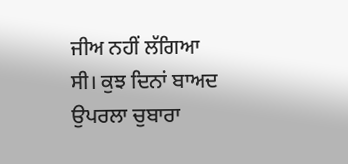ਜੀਅ ਨਹੀਂ ਲੱਗਿਆ ਸੀ। ਕੁਝ ਦਿਨਾਂ ਬਾਅਦ ਉਪਰਲਾ ਚੁਬਾਰਾ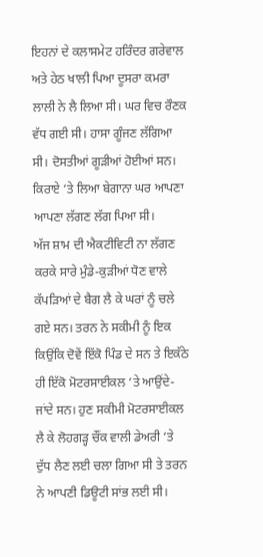ਇਹਨਾਂ ਦੇ ਕਲਾਸਮੇਟ ਹਰਿੰਦਰ ਗਰੇਵਾਲ ਅਤੇ ਹੇਠ ਖਾਲੀ ਪਿਆ ਦੂਸਰਾ ਕਮਰਾ ਲਾਲੀ ਨੇ ਲੈ ਲਿਆ ਸੀ। ਘਰ ਵਿਚ ਰੌਣਕ ਵੱਧ ਗਈ ਸੀ। ਹਾਸਾ ਗੂੰਜਣ ਲੱਗਿਆ ਸੀ। ਦੋਸਤੀਆਂ ਗੂੜੀਆਂ ਹੋਈਆਂ ਸਨ। ਕਿਰਾਏ ‘ਤੇ ਲਿਆ ਬੇਗਾਨਾ ਘਰ ਆਪਣਾ ਆਪਣਾ ਲੱਗਣ ਲੱਗ ਪਿਆ ਸੀ।
ਅੱਜ ਸ਼ਾਮ ਦੀ ਐਕਟੀਵਿਟੀ ਨਾ ਲੱਗਣ ਕਰਕੇ ਸਾਰੇ ਮੁੰਡੇ-ਕੁੜੀਆਂ ਧੋਣ ਵਾਲੇ ਕੱਪੜਿਆਂ ਦੇ ਬੈਗ ਲੈ ਕੇ ਘਰਾਂ ਨੂੰ ਚਲੇ ਗਏ ਸਨ। ਤਰਨ ਨੇ ਸਕੀਮੀ ਨੂੰ ਇਕ ਕਿਉਂਕਿ ਦੋਵੇਂ ਇੱਕੋ ਪਿੰਡ ਦੇ ਸਨ ਤੇ ਇਕੱਠੇ ਹੀ ਇੱਕੋ ਮੋਟਰਸਾਈਕਲ ‘ਤੇ ਆਉਂਦੇ-ਜਾਂਦੇ ਸਨ। ਹੁਣ ਸਕੀਮੀ ਮੋਟਰਸਾਈਕਲ ਲੈ ਕੇ ਲੋਹਗੜ੍ਹ ਚੌਂਕ ਵਾਲੀ ਡੇਅਰੀ ‘ਤੇ ਦੁੱਧ ਲੈਣ ਲਈ ਚਲਾ ਗਿਆ ਸੀ ਤੇ ਤਰਨ ਨੇ ਆਪਣੀ ਡਿਊਟੀ ਸਾਂਭ ਲਈ ਸੀ।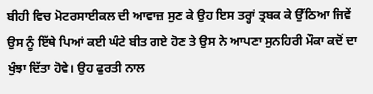ਬੀਹੀ ਵਿਚ ਮੋਟਰਸਾਈਕਲ ਦੀ ਆਵਾਜ਼ ਸੁਣ ਕੇ ਉਹ ਇਸ ਤਰ੍ਹਾਂ ਤ੍ਰਬਕ ਕੇ ਉੱਠਿਆ ਜਿਵੇਂ ਉਸ ਨੂੰ ਇੱਥੇ ਪਿਆਂ ਕਈ ਘੰਟੇ ਬੀਤ ਗਏ ਹੋਣ ਤੇ ਉਸ ਨੇ ਆਪਣਾ ਸੁਨਹਿਰੀ ਮੌਕਾ ਕਦੋਂ ਦਾ ਖੁੰਝਾ ਦਿੱਤਾ ਹੋਵੇ। ਉਹ ਫੁਰਤੀ ਨਾਲ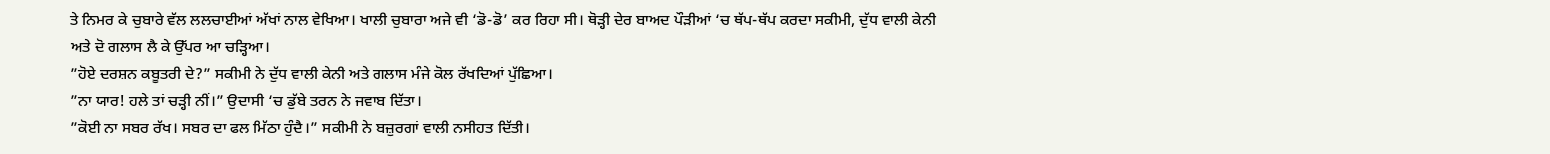ਤੇ ਨਿਮਰ ਕੇ ਚੁਬਾਰੇ ਵੱਲ ਲਲਚਾਈਆਂ ਅੱਖਾਂ ਨਾਲ ਵੇਖਿਆ। ਖਾਲੀ ਚੁਬਾਰਾ ਅਜੇ ਵੀ ‘ਡੋ-ਡੋ’ ਕਰ ਰਿਹਾ ਸੀ। ਥੋੜ੍ਹੀ ਦੇਰ ਬਾਅਦ ਪੌੜੀਆਂ ‘ਚ ਥੱਪ-ਥੱਪ ਕਰਦਾ ਸਕੀਮੀ, ਦੁੱਧ ਵਾਲੀ ਕੇਨੀ ਅਤੇ ਦੋ ਗਲਾਸ ਲੈ ਕੇ ਉੱਪਰ ਆ ਚੜ੍ਹਿਆ।
”ਹੋਏ ਦਰਸ਼ਨ ਕਬੂਤਰੀ ਦੇ?” ਸਕੀਮੀ ਨੇ ਦੁੱਧ ਵਾਲੀ ਕੇਨੀ ਅਤੇ ਗਲਾਸ ਮੰਜੇ ਕੋਲ ਰੱਖਦਿਆਂ ਪੁੱਛਿਆ।
”ਨਾ ਯਾਰ! ਹਲੇ ਤਾਂ ਚੜ੍ਹੀ ਨੀਂ।” ਉਦਾਸੀ ‘ਚ ਡੁੱਬੇ ਤਰਨ ਨੇ ਜਵਾਬ ਦਿੱਤਾ।
”ਕੋਈ ਨਾ ਸਬਰ ਰੱਖ। ਸਬਰ ਦਾ ਫਲ ਮਿੱਠਾ ਹੁੰਦੈ।” ਸਕੀਮੀ ਨੇ ਬਜ਼ੁਰਗਾਂ ਵਾਲੀ ਨਸੀਹਤ ਦਿੱਤੀ।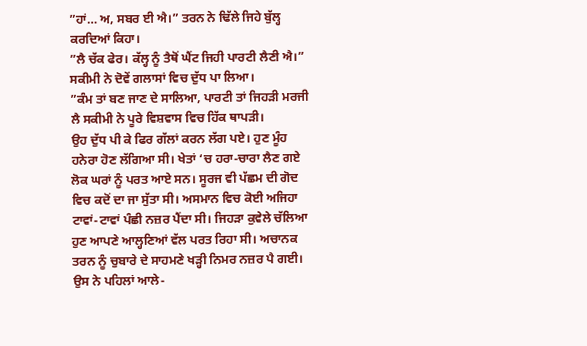”ਹਾਂ… ਅ, ਸਬਰ ਈ ਐ।” ਤਰਨ ਨੇ ਢਿੱਲੇ ਜਿਹੇ ਬੁੱਲ੍ਹ ਕਰਦਿਆਂ ਕਿਹਾ।
”ਲੈ ਚੱਕ ਫੇਰ। ਕੱਲ੍ਹ ਨੂੰ ਤੈਥੋਂ ਘੈਂਟ ਜਿਹੀ ਪਾਰਟੀ ਲੈਣੀ ਐ।” ਸਕੀਮੀ ਨੇ ਦੋਵੇਂ ਗਲਾਸਾਂ ਵਿਚ ਦੁੱਧ ਪਾ ਲਿਆ।
”ਕੰਮ ਤਾਂ ਬਣ ਜਾਣ ਦੇ ਸਾਲਿਆ, ਪਾਰਟੀ ਤਾਂ ਜਿਹੜੀ ਮਰਜੀ ਲੈ ਸਕੀਮੀ ਨੇ ਪੂਰੇ ਵਿਸ਼ਵਾਸ ਵਿਚ ਹਿੱਕ ਥਾਪੜੀ।
ਉਹ ਦੁੱਧ ਪੀ ਕੇ ਫਿਰ ਗੱਲਾਂ ਕਰਨ ਲੱਗ ਪਏ। ਹੁਣ ਮੂੰਹ ਹਨੇਰਾ ਹੋਣ ਲੱਗਿਆ ਸੀ। ਖੇਤਾਂ ‘ਚ ਹਰਾ-ਚਾਰਾ ਲੈਣ ਗਏ ਲੋਕ ਘਰਾਂ ਨੂੰ ਪਰਤ ਆਏ ਸਨ। ਸੂਰਜ ਵੀ ਪੱਛਮ ਦੀ ਗੋਦ ਵਿਚ ਕਦੋਂ ਦਾ ਜਾ ਸੁੱਤਾ ਸੀ। ਅਸਮਾਨ ਵਿਚ ਕੋਈ ਅਜਿਹਾ ਟਾਵਾਂ-ਟਾਵਾਂ ਪੰਛੀ ਨਜ਼ਰ ਪੈਂਦਾ ਸੀ। ਜਿਹੜਾ ਕੁਵੇਲੇ ਚੱਲਿਆ ਹੁਣ ਆਪਣੇ ਆਲ੍ਹਣਿਆਂ ਵੱਲ ਪਰਤ ਰਿਹਾ ਸੀ। ਅਚਾਨਕ ਤਰਨ ਨੂੰ ਚੁਬਾਰੇ ਦੇ ਸਾਹਮਣੇ ਖੜ੍ਹੀ ਨਿਮਰ ਨਜ਼ਰ ਪੈ ਗਈ। ਉਸ ਨੇ ਪਹਿਲਾਂ ਆਲੇ-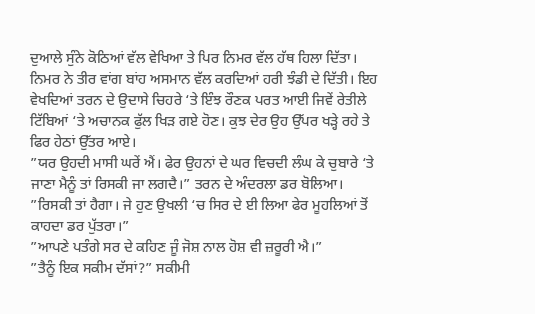ਦੁਆਲੇ ਸੁੰਨੇ ਕੋਠਿਆਂ ਵੱਲ ਵੇਖਿਆ ਤੇ ਪਿਰ ਨਿਮਰ ਵੱਲ ਹੱਥ ਹਿਲਾ ਦਿੱਤਾ। ਨਿਮਰ ਨੇ ਤੀਰ ਵਾਂਗ ਬਾਂਹ ਅਸਮਾਨ ਵੱਲ ਕਰਦਿਆਂ ਹਰੀ ਝੰਡੀ ਦੇ ਦਿੱਤੀ। ਇਹ ਵੇਖਦਿਆਂ ਤਰਨ ਦੇ ਉਦਾਸੇ ਚਿਹਰੇ ‘ਤੇ ਇੰਝ ਰੌਣਕ ਪਰਤ ਆਈ ਜਿਵੇਂ ਰੇਤੀਲੇ ਟਿੱਬਿਆਂ ‘ਤੇ ਅਚਾਨਕ ਫੁੱਲ ਖਿੜ ਗਏ ਹੋਣ। ਕੁਝ ਦੇਰ ਉਹ ਉੱਪਰ ਖੜ੍ਹੇ ਰਹੇ ਤੇ ਫਿਰ ਹੇਠਾਂ ਉੱਤਰ ਆਏ।
”ਯਰ ਉਹਦੀ ਮਾਸੀ ਘਰੇਂ ਐਂ। ਫੇਰ ਉਹਨਾਂ ਦੇ ਘਰ ਵਿਚਦੀ ਲੰਘ ਕੇ ਚੁਬਾਰੇ ‘ਤੇ ਜਾਣਾ ਮੈਨੂੰ ਤਾਂ ਰਿਸਕੀ ਜਾ ਲਗਦੈ।” ਤਰਨ ਦੇ ਅੰਦਰਲਾ ਡਰ ਬੋਲਿਆ।
”ਰਿਸਕੀ ਤਾਂ ਹੈਗਾ। ਜੇ ਹੁਣ ਉਖਲੀ ‘ਚ ਸਿਰ ਦੇ ਈ ਲਿਆ ਫੇਰ ਮੂਹਲਿਆਂ ਤੋਂ ਕਾਹਦਾ ਡਰ ਪੁੱਤਰਾ।”
”ਆਪਣੇ ਪਤੰਗੇ ਸਰ ਦੇ ਕਹਿਣ ਜੂੰ ਜੋਸ਼ ਨਾਲ ਹੋਸ਼ ਵੀ ਜ਼ਰੂਰੀ ਐ।”
”ਤੈਨੂੰ ਇਕ ਸਕੀਮ ਦੱਸਾਂ?” ਸਕੀਮੀ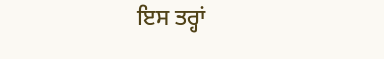ਇਸ ਤਰ੍ਹਾਂ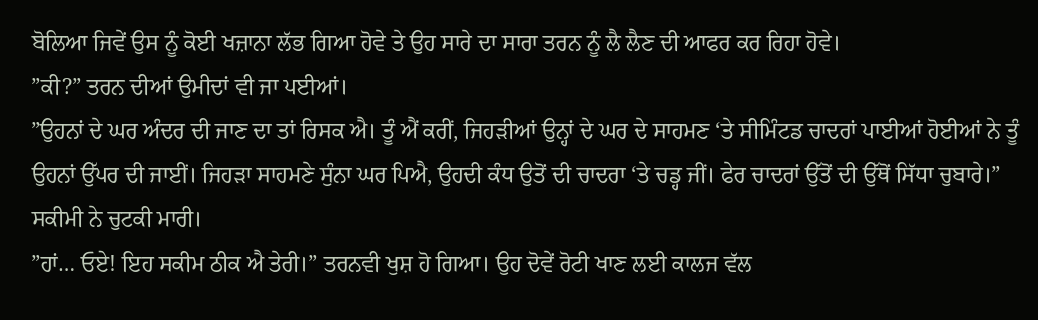ਬੋਲਿਆ ਜਿਵੇਂ ਉਸ ਨੂੰ ਕੋਈ ਖਜ਼ਾਨਾ ਲੱਭ ਗਿਆ ਹੋਵੇ ਤੇ ਉਹ ਸਾਰੇ ਦਾ ਸਾਰਾ ਤਰਨ ਨੂੰ ਲੈ ਲੈਣ ਦੀ ਆਫਰ ਕਰ ਰਿਹਾ ਹੋਵੇ।
”ਕੀ?” ਤਰਨ ਦੀਆਂ ਉਮੀਦਾਂ ਵੀ ਜਾ ਪਈਆਂ।
”ਉਹਨਾਂ ਦੇ ਘਰ ਅੰਦਰ ਦੀ ਜਾਣ ਦਾ ਤਾਂ ਰਿਸਕ ਐ। ਤੂੰ ਐਂ ਕਰੀਂ, ਜਿਹੜੀਆਂ ਉਨ੍ਹਾਂ ਦੇ ਘਰ ਦੇ ਸਾਹਮਣ ‘ਤੇ ਸੀਮਿੰਟਡ ਚਾਦਰਾਂ ਪਾਈਆਂ ਹੋਈਆਂ ਨੇ ਤੂੰ ਉਹਨਾਂ ਉੱਪਰ ਦੀ ਜਾਈਂ। ਜਿਹੜਾ ਸਾਹਮਣੇ ਸੁੰਨਾ ਘਰ ਪਿਐ, ਉਹਦੀ ਕੰਧ ਉਤੋਂ ਦੀ ਚਾਦਰਾ ‘ਤੇ ਚਡ੍ਹ ਜੀਂ। ਫੇਰ ਚਾਦਰਾਂ ਉੱਤੋਂ ਦੀ ਉੱਥੋਂ ਸਿੱਧਾ ਚੁਬਾਰੇ।” ਸਕੀਮੀ ਨੇ ਚੁਟਕੀ ਮਾਰੀ।
”ਹਾਂ… ਓਏ! ਇਹ ਸਕੀਮ ਠੀਕ ਐ ਤੇਰੀ।” ਤਰਨਵੀ ਖੁਸ਼ ਹੋ ਗਿਆ। ਉਹ ਦੋਵੇਂ ਰੋਟੀ ਖਾਣ ਲਈ ਕਾਲਜ ਵੱਲ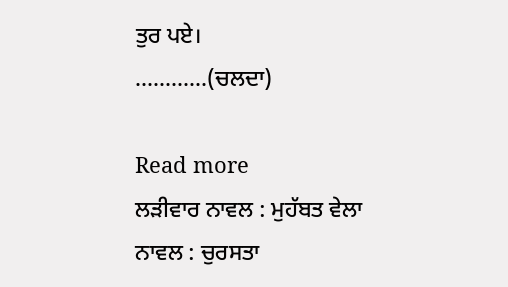ਤੁਰ ਪਏ।
…………(ਚਲਦਾ)

Read more
ਲੜੀਵਾਰ ਨਾਵਲ : ਮੁਹੱਬਤ ਵੇਲਾ
ਨਾਵਲ : ਚੁਰਸਤਾ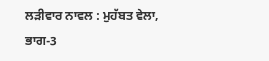ਲੜੀਵਾਰ ਨਾਵਲ : ਮੁਹੱਬਤ ਵੇਲਾ, ਭਾਗ-3